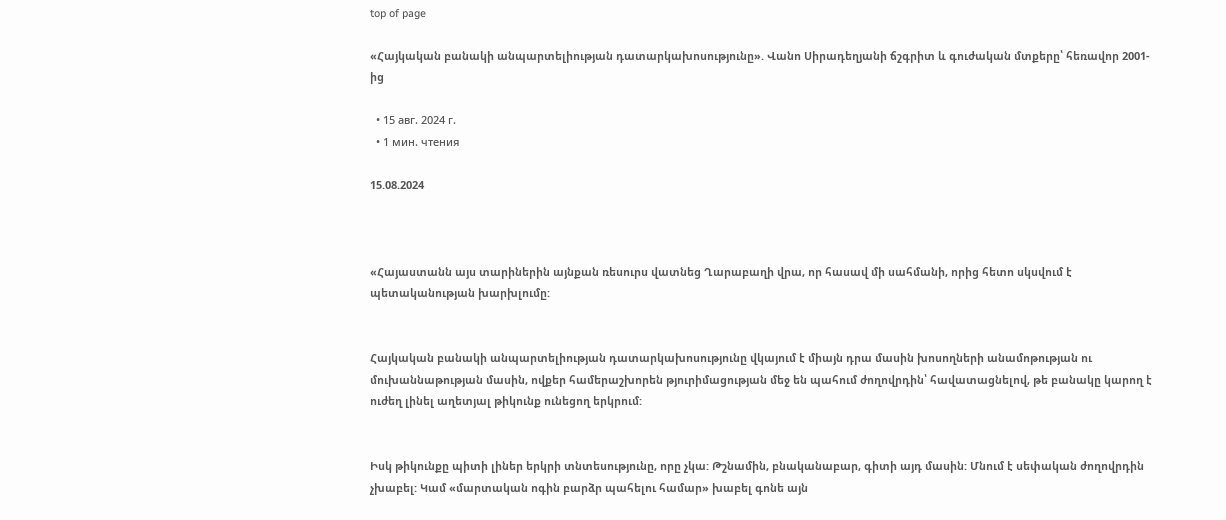top of page

«Հայկական բանակի անպարտելիության դատարկախոսությունը». Վանո Սիրադեղյանի ճշգրիտ և գուժական մտքերը՝ հեռավոր 2001-ից

  • 15 авг. 2024 г.
  • 1 мин. чтения

15.08.2024



«Հայաստանն այս տարիներին այնքան ռեսուրս վատնեց Ղարաբաղի վրա, որ հասավ մի սահմանի, որից հետո սկսվում է պետականության խարխլումը:


Հայկական բանակի անպարտելիության դատարկախոսությունը վկայում է միայն դրա մասին խոսողների անամոթության ու մուխաննաթության մասին, ովքեր համերաշխորեն թյուրիմացության մեջ են պահում ժողովրդին՝ հավատացնելով, թե բանակը կարող է ուժեղ լինել աղետյալ թիկունք ունեցող երկրում:


Իսկ թիկունքը պիտի լիներ երկրի տնտեսությունը, որը չկա: Թշնամին, բնականաբար, գիտի այդ մասին: Մնում է սեփական ժողովրդին չխաբել: Կամ «մարտական ոգին բարձր պահելու համար» խաբել գոնե այն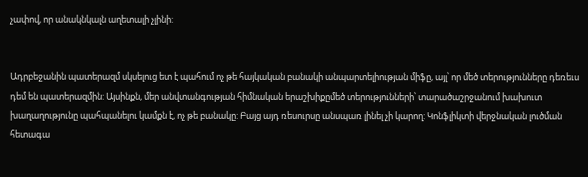չափով, որ անակնկալն աղետալի չլինի:


Ադրբեջանին պատերազմ սկսելուց ետ է պահում ոչ թե հայկական բանակի անպարտելիության միֆը, այլ՝ որ մեծ տերությունները դեռեւս դեմ են պատերազմին: Այսինքն, մեր անվտանգության հիմնական երաշխիքըմեծ տերությունների՝ տարածաշրջանում խախուտ խաղաղությունը պահպանելու կամքն է, ոչ թե բանակը: Բայց այդ ռեսուրսը անսպառ լինել չի կարող: Կոնֆլիկտի վերջնական լուծման հետագա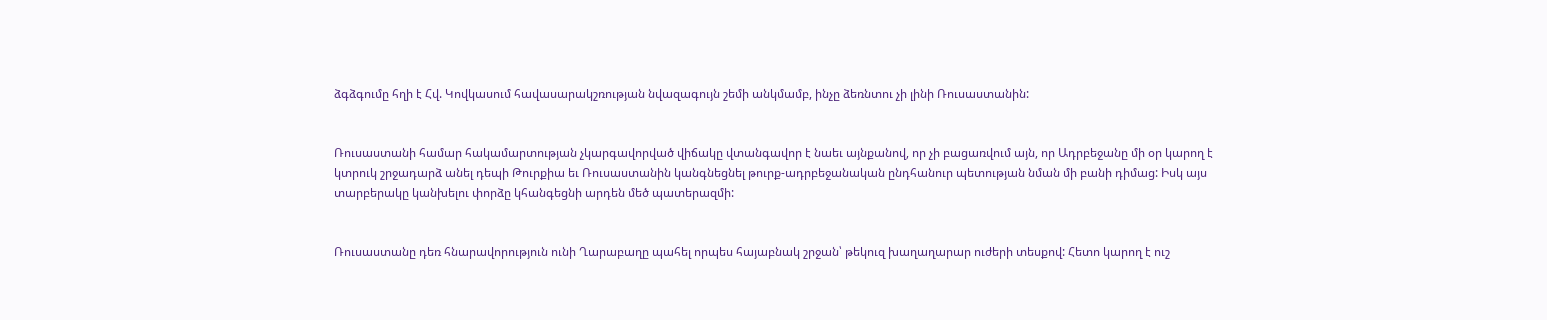ձգձգումը հղի է Հվ. Կովկասում հավասարակշռության նվազագույն շեմի անկմամբ, ինչը ձեռնտու չի լինի Ռուսաստանին:


Ռուսաստանի համար հակամարտության չկարգավորված վիճակը վտանգավոր է նաեւ այնքանով, որ չի բացառվում այն, որ Ադրբեջանը մի օր կարող է կտրուկ շրջադարձ անել դեպի Թուրքիա եւ Ռուսաստանին կանգնեցնել թուրք-ադրբեջանական ընդհանուր պետության նման մի բանի դիմաց: Իսկ այս տարբերակը կանխելու փորձը կհանգեցնի արդեն մեծ պատերազմի:


Ռուսաստանը դեռ հնարավորություն ունի Ղարաբաղը պահել որպես հայաբնակ շրջան՝ թեկուզ խաղաղարար ուժերի տեսքով: Հետո կարող է ուշ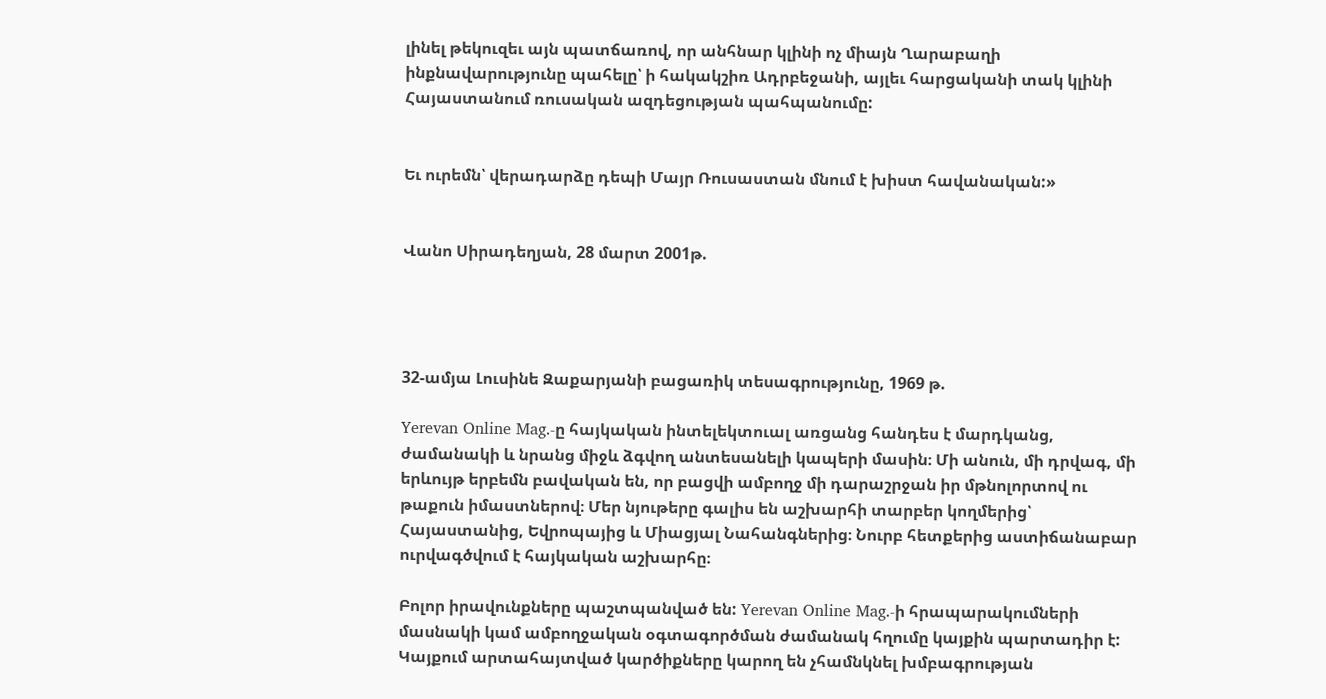լինել թեկուզեւ այն պատճառով, որ անհնար կլինի ոչ միայն Ղարաբաղի ինքնավարությունը պահելը՝ ի հակակշիռ Ադրբեջանի, այլեւ հարցականի տակ կլինի Հայաստանում ռուսական ազդեցության պահպանումը:


Եւ ուրեմն՝ վերադարձը դեպի Մայր Ռուսաստան մնում է խիստ հավանական:»


Վանո Սիրադեղյան, 28 մարտ 2001թ.




32-ամյա Լուսինե Զաքարյանի բացառիկ տեսագրությունը, 1969 թ.

Yerevan Online Mag.-ը հայկական ինտելեկտուալ առցանց հանդես է մարդկանց, ժամանակի և նրանց միջև ձգվող անտեսանելի կապերի մասին։ Մի անուն, մի դրվագ, մի երևույթ երբեմն բավական են, որ բացվի ամբողջ մի դարաշրջան իր մթնոլորտով ու թաքուն իմաստներով։ Մեր նյութերը գալիս են աշխարհի տարբեր կողմերից՝ Հայաստանից, Եվրոպայից և Միացյալ Նահանգներից։ Նուրբ հետքերից աստիճանաբար ուրվագծվում է հայկական աշխարհը։

Բոլոր իրավունքները պաշտպանված են: Yerevan Online Mag.-ի հրապարակումների մասնակի կամ ամբողջական օգտագործման ժամանակ հղումը կայքին պարտադիր է: Կայքում արտահայտված կարծիքները կարող են չհամնկնել խմբագրության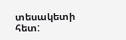տեսակետի հետ: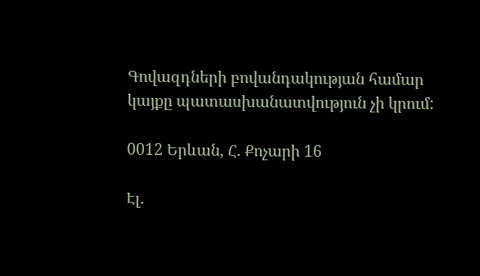Գովազդների բովանդակության համար կայքը պատասխանատվություն չի կրում:

0012 Երևան, Հ. Քոչարի 16

Էլ.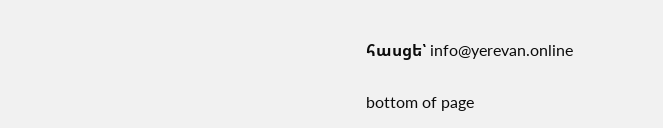հասցե՝ info@yerevan.online

bottom of page